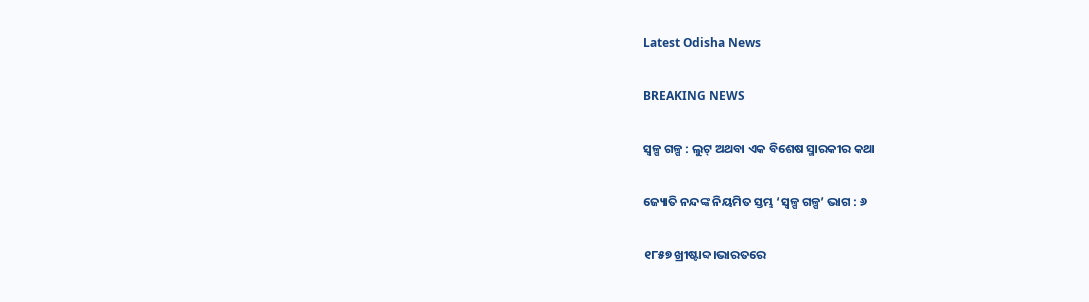Latest Odisha News

BREAKING NEWS

ସ୍ୱଳ୍ପ ଗଳ୍ପ : ଲୁଟ୍ ଅଥବା ଏକ ବିଶେଷ ସ୍ମାରକୀର କଥା

ଜ୍ୟୋତି ନନ୍ଦଙ୍କ ନିୟମିତ ସ୍ତମ୍ଭ ‘ସ୍ୱଳ୍ପ ଗଳ୍ପ’ ଭାଗ : ୬

୧୮୫୭ ଖ୍ରୀଷ୍ଟାବ୍ଦ।ଭାରତରେ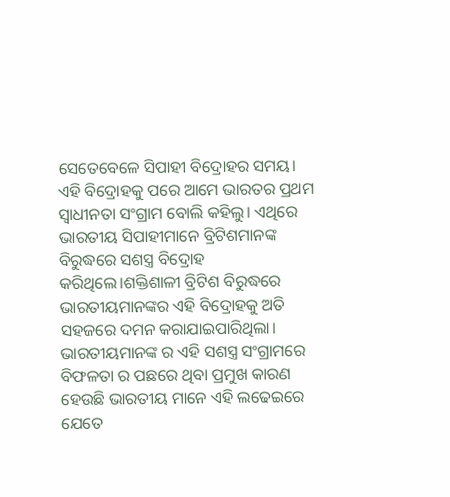ସେତେବେଳେ ସିପାହୀ ବିଦ୍ରୋହର ସମୟ। ଏହି ବିଦ୍ରୋହକୁ ପରେ ଆମେ ଭାରତର ପ୍ରଥମ ସ୍ୱାଧୀନତା ସଂଗ୍ରାମ ବୋଲି କହିଲୁ। ଏଥିରେ ଭାରତୀୟ ସିପାହୀମାନେ ବ୍ରିଟିଶମାନଙ୍କ ବିରୁଦ୍ଧରେ ସଶସ୍ତ୍ର ବିଦ୍ରୋହ କରିଥିଲେ।ଶକ୍ତିଶାଳୀ ବ୍ରିଟିଶ ବିରୁଦ୍ଧରେ ଭାରତୀୟମାନଙ୍କର ଏହି ବିଦ୍ରୋହକୁ ଅତି ସହଜରେ ଦମନ କରାଯାଇପାରିଥିଲା।
ଭାରତୀୟମାନଙ୍କ ର ଏହି ସଶସ୍ତ୍ର ସଂଗ୍ରାମରେ ବିଫଳତା ର ପଛରେ ଥିବା ପ୍ରମୁଖ କାରଣ ହେଉଛି ଭାରତୀୟ ମାନେ ଏହି ଲଢେଇରେ ଯେତେ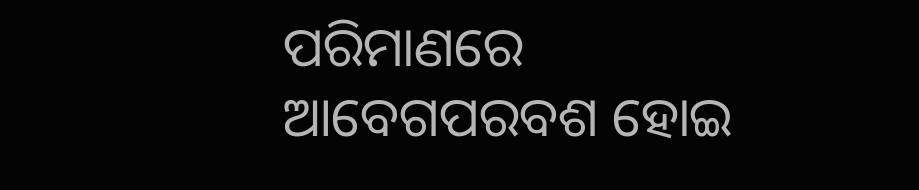ପରିମାଣରେ ଆବେଗପରବଶ ହୋଇ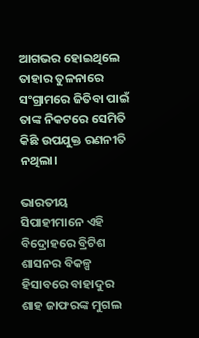ଆଗଭର ହୋଇଥିଲେ ତାହାର ତୁଳନାରେ ସଂଗ୍ରାମରେ ଜିତିବା ପାଇଁ ତାଙ୍କ ନିକଟରେ ସେମିତି କିଛି ଉପଯୁକ୍ତ ରଣନୀତି ନଥିଲା।

ଭାରତୀୟ ସିପାହୀମାନେ ଏହି ବିଦ୍ରୋହରେ ବ୍ରିଟିଶ ଶାସନର ବିକଳ୍ପ ହିସାବରେ ବାହାଦୁର ଶାହ ଜାଫରଙ୍କ ମୁଗଲ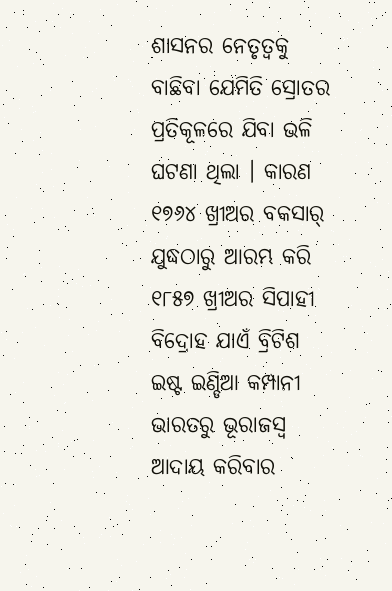ଶାସନର ନେତୃତ୍ୱକୁ ବାଛିବା ଯେମିତି ସ୍ରୋତର ପ୍ରତିକୂଳରେ ଯିବା ଭଳି ଘଟଣା ଥିଲା । କାରଣ ୧୭୬୪ ଖ୍ରୀଅର ବକସାର୍ ଯୁଦ୍ଧଠାରୁ ଆରମ୍ଭ କରି ୧୮୫୭ ଖ୍ରୀଅର ସିପାହୀ ବିଦ୍ରୋହ ଯାଏଁ ବ୍ରିଟିଶ ଇଷ୍ଟ ଇଣ୍ଡିଆ କମ୍ପାନୀ ଭାରତରୁ ଭୂରାଜସ୍ୱ ଆଦାୟ କରିବାର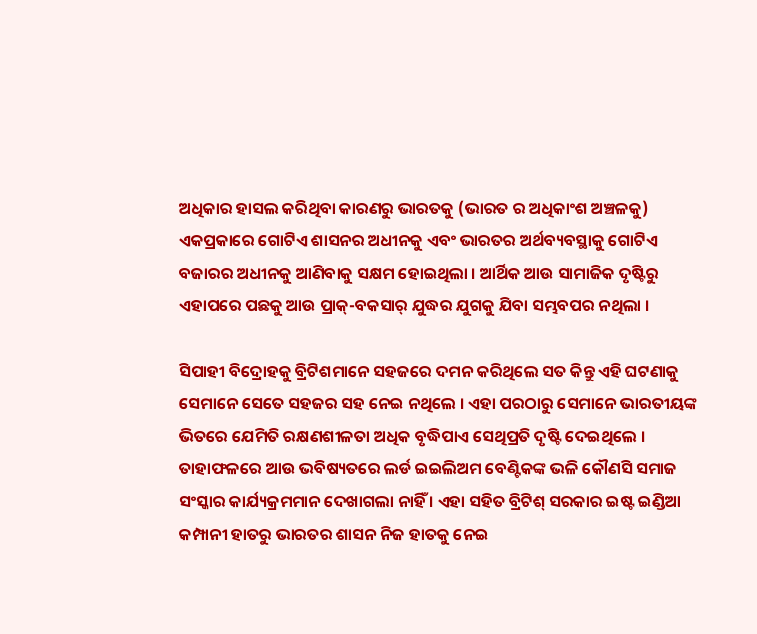ଅଧିକାର ହାସଲ କରିଥିବା କାରଣରୁ ଭାରତକୁ (ଭାରତ ର ଅଧିକାଂଶ ଅଞ୍ଚଳକୁ) ଏକପ୍ରକାରେ ଗୋଟିଏ ଶାସନର ଅଧୀନକୁ ଏବଂ ଭାରତର ଅର୍ଥବ୍ୟବସ୍ଥାକୁ ଗୋଟିଏ ବଜାରର ଅଧୀନକୁ ଆଣିବାକୁ ସକ୍ଷମ ହୋଇଥିଲା । ଆର୍ଥିକ ଆଉ ସାମାଜିକ ଦୃଷ୍ଟିରୁ ଏହାପରେ ପଛକୁ ଆଉ ପ୍ରାକ୍-ବକସାର୍ ଯୁଦ୍ଧର ଯୁଗକୁ ଯିବା ସମ୍ଭବପର ନଥିଲା ।

ସିପାହୀ ବିଦ୍ରୋହକୁ ବ୍ରିଟିଶମାନେ ସହଜରେ ଦମନ କରିଥିଲେ ସତ କିନ୍ତୁ ଏହି ଘଟଣାକୁ ସେମାନେ ସେତେ ସହଜର ସହ ନେଇ ନଥିଲେ । ଏହା ପରଠାରୁ ସେମାନେ ଭାରତୀୟଙ୍କ ଭିତରେ ଯେମିତି ରକ୍ଷଣଶୀଳତା ଅଧିକ ବୃଦ୍ଧିପାଏ ସେଥିପ୍ରତି ଦୃଷ୍ଟି ଦେଇଥିଲେ । ତାହାଫଳରେ ଆଉ ଭବିଷ୍ୟତରେ ଲର୍ଡ ଇଇଲିଅମ ବେଣ୍ଟିକଙ୍କ ଭଳି କୌଣସି ସମାଜ ସଂସ୍କାର କାର୍ଯ୍ୟକ୍ରମମାନ ଦେଖାଗଲା ନାହିଁ । ଏହା ସହିତ ବ୍ରିଟିଶ୍ ସରକାର ଇଷ୍ଟ ଇଣ୍ଡିଆ କମ୍ପାନୀ ହାତରୁ ଭାରତର ଶାସନ ନିଜ ହାତକୁ ନେଇ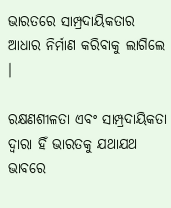ଭାରତରେ ସାମ୍ପ୍ରଦାୟିକତାର ଆଧାର ନିର୍ମାଣ କରିବାକୁ ଲାଗିଲେ ।

ରକ୍ଷଣଶୀଳତା ଏବଂ ସାମ୍ପ୍ରଦାୟିକତା ଦ୍ୱାରା ହିଁ ଭାରତକୁ ଯଥାଯଥ ଭାବରେ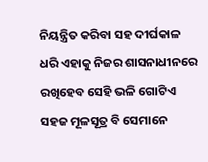ନିୟନ୍ତ୍ରିତ କରିବା ସହ ଦୀର୍ଘକାଳ ଧରି ଏହାକୁ ନିଜର ଶାସନାଧୀନରେ ରଖିହେବ ସେହି ଭଳି ଗୋଟିଏ ସହଜ ମୂଳସୂତ୍ର ବି ସେମାନେ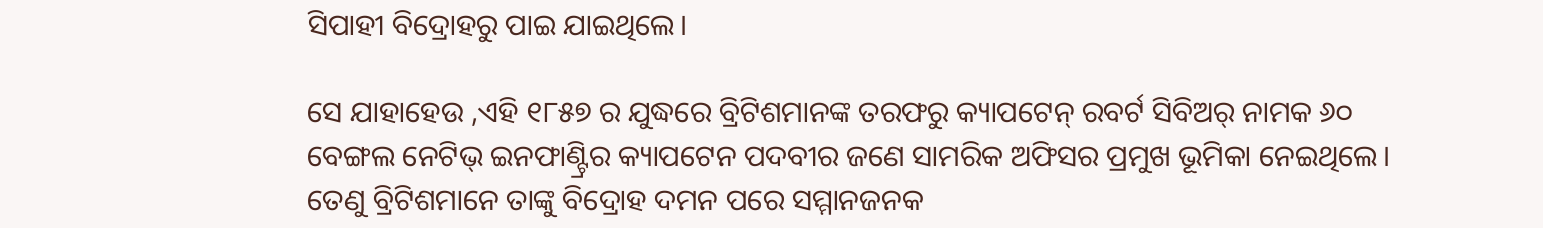ସିପାହୀ ବିଦ୍ରୋହରୁ ପାଇ ଯାଇଥିଲେ।

ସେ ଯାହାହେଉ ,ଏହି ୧୮୫୭ ର ଯୁଦ୍ଧରେ ବ୍ରିଟିଶମାନଙ୍କ ତରଫରୁ କ୍ୟାପଟେନ୍ ରବର୍ଟ ସିବିଅର୍ ନାମକ ୬୦ ବେଙ୍ଗଲ ନେଟିଭ୍ ଇନଫାଣ୍ଟ୍ରିର କ୍ୟାପଟେନ ପଦବୀର ଜଣେ ସାମରିକ ଅଫିସର ପ୍ରମୁଖ ଭୂମିକା ନେଇଥିଲେ। ତେଣୁ ବ୍ରିଟିଶମାନେ ତାଙ୍କୁ ବିଦ୍ରୋହ ଦମନ ପରେ ସମ୍ମାନଜନକ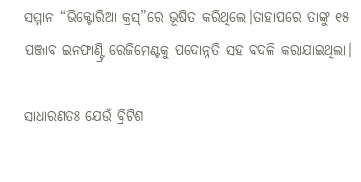ସମ୍ମାନ “ଭିକ୍ଟୋରିଆ କ୍ରସ୍”ରେ ଭୂଷିତ କରିଥିଲେ।ତାହାପରେ ତାଙ୍କୁ ୧୫ ପଞ୍ଜାବ ଇନଫାଣ୍ଟ୍ରି ରେଜିମେଣ୍ଟକୁ ପଦୋନ୍ନତି ସହ ବଦଳି କରାଯାଇଥିଲା।

ସାଧାରଣତଃ ଯେଉଁ ବ୍ରିଟିଶ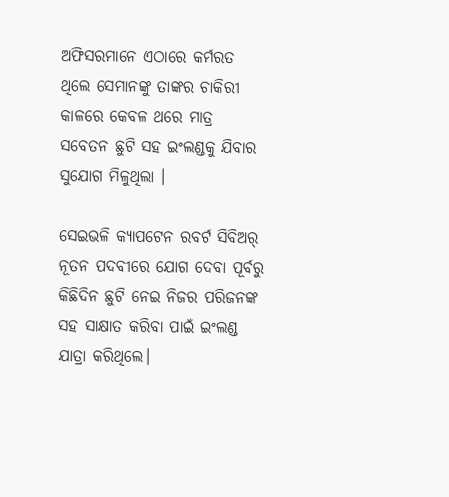ଅଫିସରମାନେ ଏଠାରେ କର୍ମରତ ଥିଲେ ସେମାନଙ୍କୁ ତାଙ୍କର ଚାକିରୀ କାଳରେ କେବଳ ଥରେ ମାତ୍ର ସବେତନ ଛୁଟି ସହ ଇଂଲଣ୍ଡକୁ ଯିବାର ସୁଯୋଗ ମିଳୁଥିଲା ।

ସେଇଭଳି କ୍ୟାପଟେନ ରବର୍ଟ ସିବିଅର୍ ନୂତନ ପଦବୀରେ ଯୋଗ ଦେବା ପୂର୍ବରୁ କିଛିଦିନ ଛୁଟି ନେଇ ନିଜର ପରିଜନଙ୍କ ସହ ସାକ୍ଷାତ କରିବା ପାଇଁ ଇଂଲଣ୍ଡ ଯାତ୍ରା କରିଥିଲେ।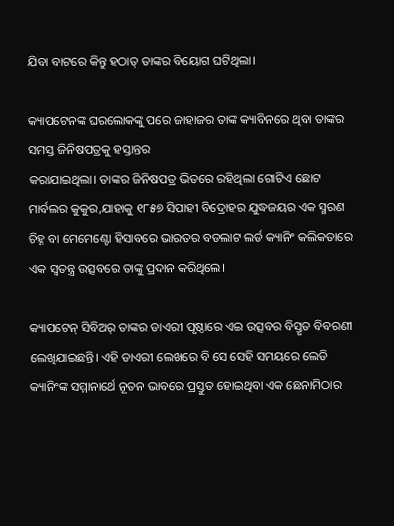ଯିବା ବାଟରେ କିନ୍ତୁ ହଠାତ୍ ତାଙ୍କର ବିୟୋଗ ଘଟିଥିଲା।

କ୍ୟାପଟେନଙ୍କ ଘରଲୋକଙ୍କୁ ପରେ ଜାହାଜର ତାଙ୍କ କ୍ୟାବିନରେ ଥିବା ତାଙ୍କର ସମସ୍ତ ଜିନିଷପତ୍ରକୁ ହସ୍ତାନ୍ତର
କରାଯାଇଥିଲା। ତାଙ୍କର ଜିନିଷପତ୍ର ଭିତରେ ରହିଥିଲା ଗୋଟିଏ ଛୋଟ ମାର୍ବଲର କୁକୁର,ଯାହାକୁ ୧୮୫୭ ସିପାହୀ ବିଦ୍ରୋହର ଯୁଦ୍ଧଜୟର ଏକ ସ୍ମରଣ ଚିହ୍ନ ବା ମେମେଣ୍ଟୋ ହିସାବରେ ଭାରତର ବଡଲାଟ ଲର୍ଡ କ୍ୟାନିଂ କଲିକତାରେ ଏକ ସ୍ୱତନ୍ତ୍ର ଉତ୍ସବରେ ତାଙ୍କୁ ପ୍ରଦାନ କରିଥିଲେ।

କ୍ୟାପଟେନ୍ ସିବିଅର୍ ତାଙ୍କର ଡାଏରୀ ପୃଷ୍ଠାରେ ଏଇ ଉତ୍ସବର ବିସ୍ତୃତ ବିବରଣୀ ଲେଖିଯାଇଛନ୍ତି। ଏହି ଡାଏରୀ ଲେଖରେ ବି ସେ ସେହି ସମୟରେ ଲେଡି କ୍ୟାନିଂଙ୍କ ସମ୍ମାନାର୍ଥେ ନୂତନ ଭାବରେ ପ୍ରସ୍ତୁତ ହୋଇଥିବା ଏକ ଛେନାମିଠାର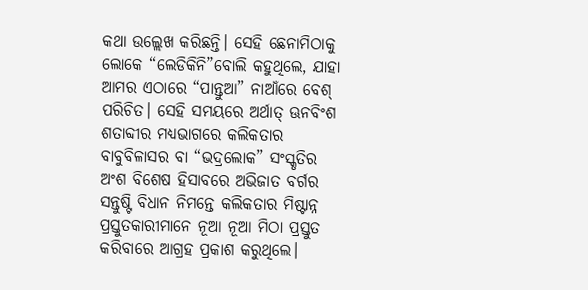କଥା ଉଲ୍ଲେଖ କରିଛନ୍ତି। ସେହି ଛେନାମିଠାକୁ ଲୋକେ “ଲେଡିକିନି”ବୋଲି କହୁଥିଲେ, ଯାହା ଆମର ଏଠାରେ “ପାନ୍ତୁଆ” ନାଆଁରେ ବେଶ୍ ପରିଚିତ। ସେହି ସମୟରେ ଅର୍ଥାତ୍ ଊନବିଂଶ ଶତାବ୍ଦୀର ମଧ୍ୟଭାଗରେ କଲିକତାର ବାବୁବିଳାସର ବା “ଭଦ୍ରଲୋକ” ସଂସ୍କୃତିର ଅଂଶ ବିଶେଷ ହିସାବରେ ଅଭିଜାତ ବର୍ଗର ସନ୍ତୁଷ୍ଟି ବିଧାନ ନିମନ୍ତେ କଲିକତାର ମିଷ୍ଟାନ୍ନ ପ୍ରସ୍ତୁତକାରୀମାନେ ନୂଆ ନୂଆ ମିଠା ପ୍ରସ୍ତୁତ କରିବାରେ ଆଗ୍ରହ ପ୍ରକାଶ କରୁଥିଲେ।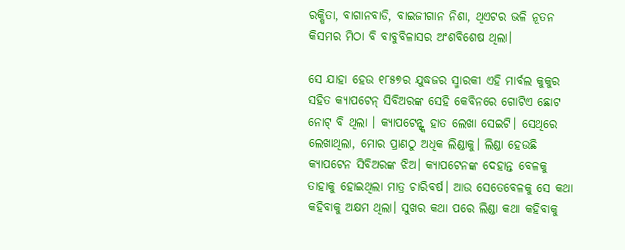ରକ୍ଷିତା, ବାଗାନବାଡି, ବାଇଜୀଗାନ ନିଶା, ଥିଏଟର ଭଳି ନୂତନ କିସମର ମିଠା ବି ବାବୁବିଳାସର ଅଂଶବିଶେଷ ଥିଲା।

ସେ ଯାହା ହେଉ ୧୮୫୭ର ଯୁଦ୍ଧଜର ସ୍ମାରକୀ ଏହି ମାର୍ବଲ କୁକୁର ସହିତ କ୍ୟାପଟେନ୍ ସିବିଅରଙ୍କ ସେହି କେବିନରେ ଗୋଟିଏ ଛୋଟ ନୋଟ୍ ବି ଥିଲା । କ୍ୟାପଟେନ୍ଙ୍କ ହାତ ଲେଖା ସେଇଟି। ସେଥିରେ ଲେଖାଥିଲା, ମୋର ପ୍ରାଣଠୁ ଅଧିକ ଲିଣ୍ଡାକୁ। ଲିଣ୍ଡା ହେଉଛି କ୍ୟାପଟେନ ସିବିଅରଙ୍କ ଝିଅ। କ୍ୟାପଟେନଙ୍କ ଦେହାନ୍ତ ବେଳକୁ ତାହାକୁ ହୋଇଥିଲା ମାତ୍ର ଚାରିବର୍ଷ। ଆଉ ସେତେବେଳକୁ ସେ କଥା କହିବାକୁ ଅକ୍ଷମ ଥିଲା। ସୁଖର କଥା ପରେ ଲିଣ୍ଡା କଥା କହିବାକୁ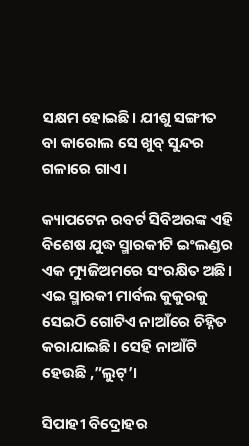ସକ୍ଷମ ହୋଇଛି। ଯୀଶୁ ସଙ୍ଗୀତ ବା କାରୋଲ ସେ ଖୁବ୍ ସୁନ୍ଦର ଗଳାରେ ଗାଏ।

କ୍ୟାପଟେନ ରବର୍ଟ ସିବିଅରଙ୍କ ଏହି ବିଶେଷ ଯୁଦ୍ଧ ସ୍ମାରକୀଟି ଇଂଲଣ୍ଡର ଏକ ମ୍ୟୁଜିଅମରେ ସଂରକ୍ଷିତ ଅଛି। ଏଇ ସ୍ମାରକୀ ମାର୍ବଲ କୁକୁରକୁ ସେଇଠି ଗୋଟିଏ ନାଆଁରେ ଚିହ୍ନିତ କରାଯାଇଛି। ସେହି ନାଆଁଟି ହେଉଛି ,”ଲୁଟ୍’।

ସିପାହୀ ବିଦ୍ରୋହର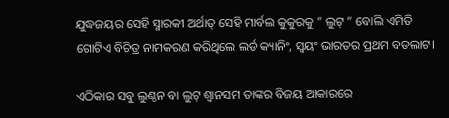ଯୁଦ୍ଧଜୟର ସେହି ସ୍ମାରକୀ ଅର୍ଥାତ୍ ସେହି ମାର୍ବଲ କୁକୁରକୁ ” ଲୁଟ୍ ” ବୋଲି ଏମିତି ଗୋଟିଏ ବିଚିତ୍ର ନାମକରଣ କରିଥିଲେ ଲର୍ଡ କ୍ୟାନିଂ, ସ୍ୱୟଂ ଭାରତର ପ୍ରଥମ ବଡଲାଟ।

ଏଠିକାର ସବୁ ଲୁଣ୍ଠନ ବା ଲୁଟ୍ ଶ୍ୱାନସମ ତାଙ୍କର ବିଜୟ ଆକାରରେ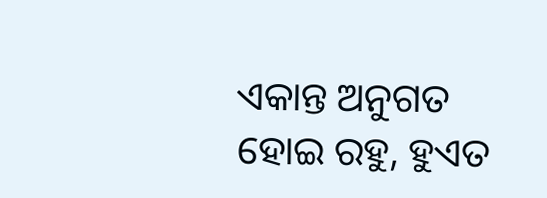ଏକାନ୍ତ ଅନୁଗତ ହୋଇ ରହୁ, ହୁଏତ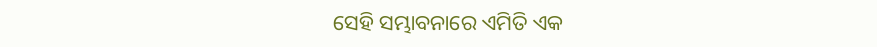ସେହି ସମ୍ଭାବନାରେ ଏମିତି ଏକ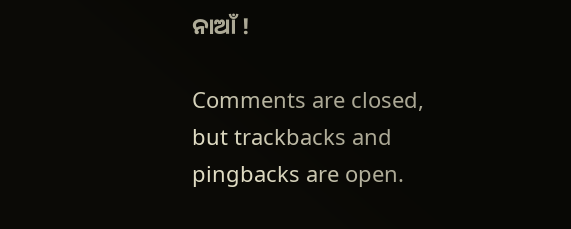ନାଆଁ !

Comments are closed, but trackbacks and pingbacks are open.